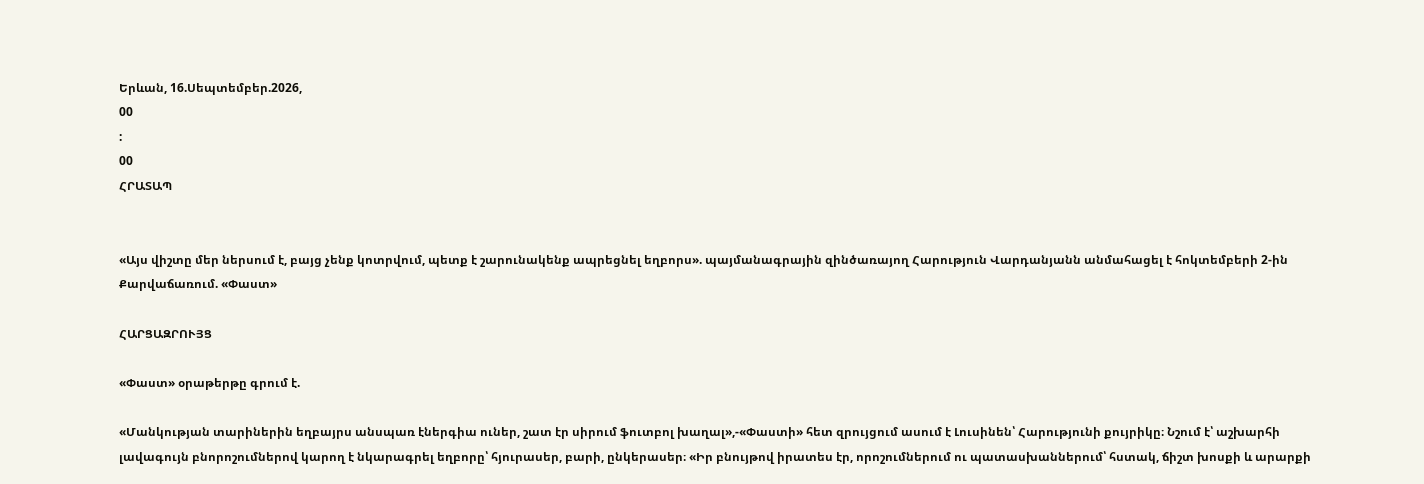Երևան, 16.Սեպտեմբեր.2026,
00
:
00
ՀՐԱՏԱՊ


«Այս վիշտը մեր ներսում է, բայց չենք կոտրվում, պետք է շարունակենք ապրեցնել եղբորս». պայմանագրային զինծառայող Հարություն Վարդանյանն անմահացել է հոկտեմբերի 2-ին Քարվաճառում. «Փաստ»

ՀԱՐՑԱԶՐՈՒՅՑ

«Փաստ» օրաթերթը գրում է.

«Մանկության տարիներին եղբայրս անսպառ էներգիա ուներ, շատ էր սիրում ֆուտբոլ խաղալ»,-«Փաստի» հետ զրույցում ասում է Լուսինեն՝ Հարությունի քույրիկը։ Նշում է՝ աշխարհի լավագույն բնորոշումներով կարող է նկարագրել եղբորը՝ հյուրասեր, բարի, ընկերասեր։ «Իր բնույթով իրատես էր, որոշումներում ու պատասխաններում՝ հստակ, ճիշտ խոսքի և արարքի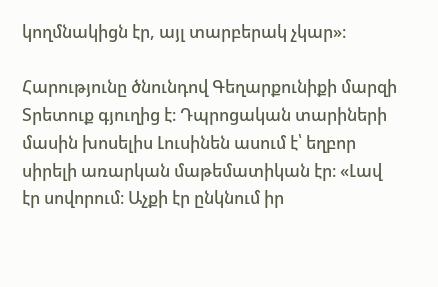կողմնակիցն էր, այլ տարբերակ չկար»։

Հարությունը ծնունդով Գեղարքունիքի մարզի Տրետուք գյուղից է։ Դպրոցական տարիների մասին խոսելիս Լուսինեն ասում է՝ եղբոր սիրելի առարկան մաթեմատիկան էր։ «Լավ էր սովորում։ Աչքի էր ընկնում իր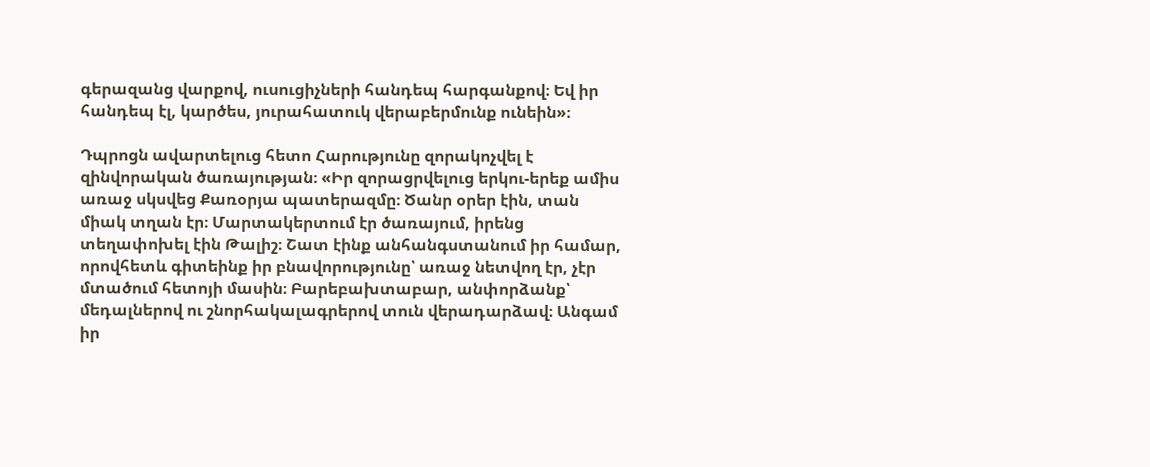գերազանց վարքով, ուսուցիչների հանդեպ հարգանքով։ Եվ իր հանդեպ էլ, կարծես, յուրահատուկ վերաբերմունք ունեին»։

Դպրոցն ավարտելուց հետո Հարությունը զորակոչվել է զինվորական ծառայության։ «Իր զորացրվելուց երկու-երեք ամիս առաջ սկսվեց Քառօրյա պատերազմը։ Ծանր օրեր էին, տան միակ տղան էր։ Մարտակերտում էր ծառայում, իրենց տեղափոխել էին Թալիշ։ Շատ էինք անհանգստանում իր համար, որովհետև գիտեինք իր բնավորությունը՝ առաջ նետվող էր, չէր մտածում հետոյի մասին։ Բարեբախտաբար, անփորձանք՝ մեդալներով ու շնորհակալագրերով տուն վերադարձավ։ Անգամ իր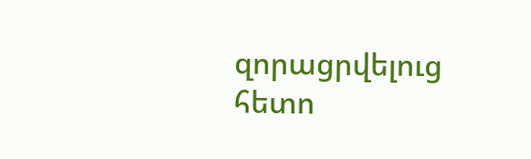զորացրվելուց հետո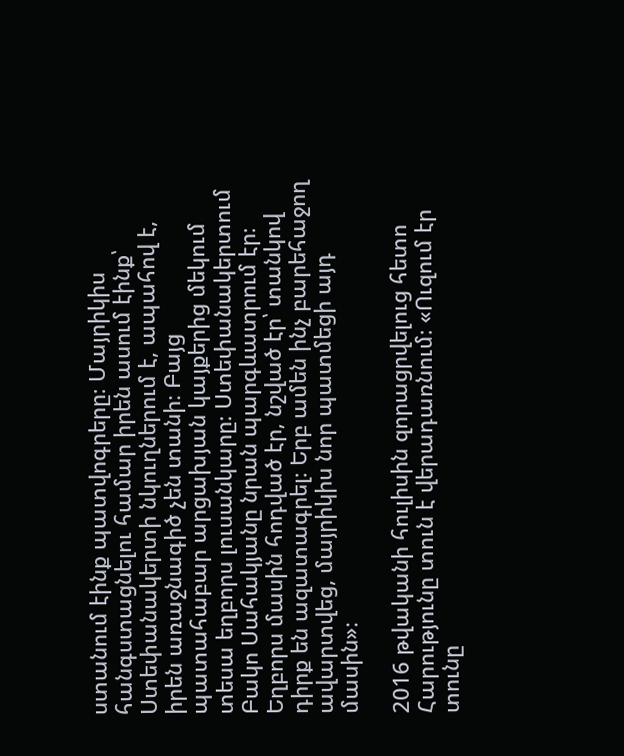ստանում էինք պատվոգրերը։ Մայրիկիս հանգստացնելու համար իրեն ասում էինք՝ Ստեփանակերտի նկուղներում է, ապահով է, իրեն առաջնագիծ չեն տանի։ Բայց պատահաբար արցախյան կայքերից մեկում տեսա եղբորս լուսանկարը։ Ստեփանակերտում Բակո Սահակյանը նրան պարգևատրում էր։ Եղբորս մասին հոդված էր, նշված էր՝ տանկով դիրք են ազատագրել։ Երբ ամեն ինչ բարեհաջող ավարտվեց, մայրիկիս նոր պատմեցի այդ մասին»։

2016 թվականի հուլիսին զորացրվելուց հետո Հարությունը տուն է վերադառնում։ «Ուզում էր տունը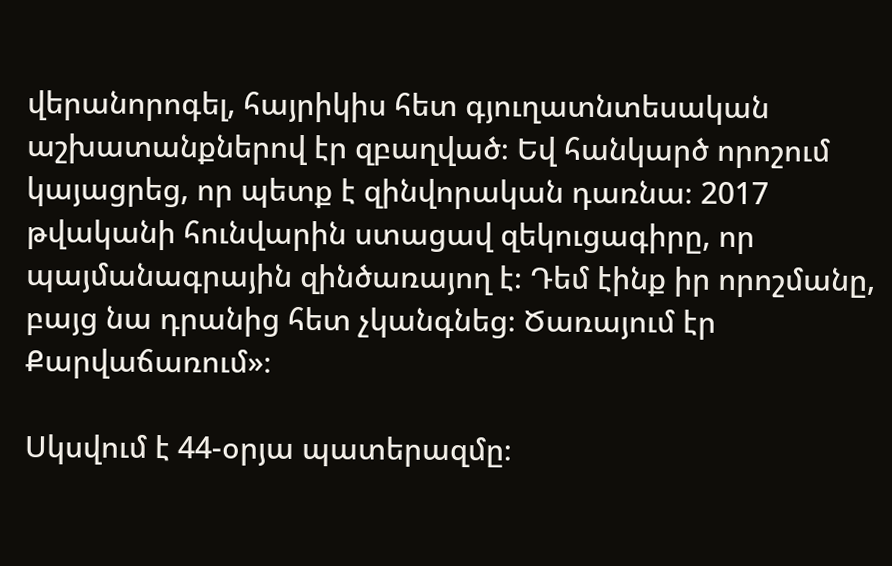վերանորոգել, հայրիկիս հետ գյուղատնտեսական աշխատանքներով էր զբաղված։ Եվ հանկարծ որոշում կայացրեց, որ պետք է զինվորական դառնա։ 2017 թվականի հունվարին ստացավ զեկուցագիրը, որ պայմանագրային զինծառայող է։ Դեմ էինք իր որոշմանը, բայց նա դրանից հետ չկանգնեց։ Ծառայում էր Քարվաճառում»։

Սկսվում է 44-օրյա պատերազմը։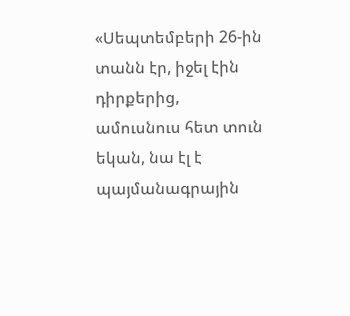«Սեպտեմբերի 26-ին տանն էր, իջել էին դիրքերից, ամուսնուս հետ տուն եկան, նա էլ է պայմանագրային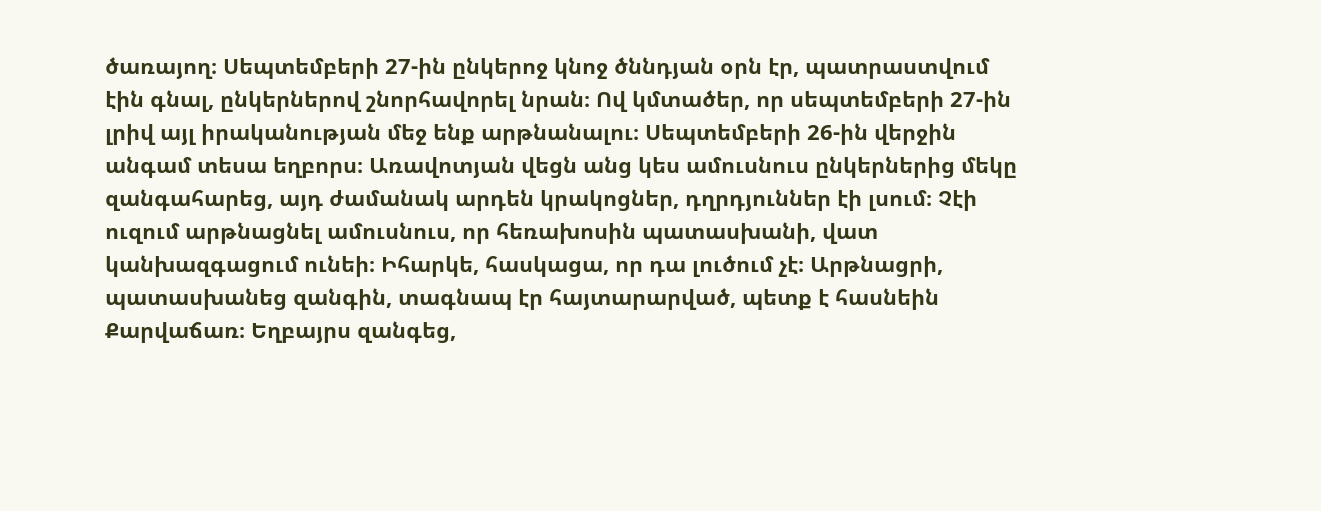ծառայող։ Սեպտեմբերի 27-ին ընկերոջ կնոջ ծննդյան օրն էր, պատրաստվում էին գնալ, ընկերներով շնորհավորել նրան։ Ով կմտածեր, որ սեպտեմբերի 27-ին լրիվ այլ իրականության մեջ ենք արթնանալու։ Սեպտեմբերի 26-ին վերջին անգամ տեսա եղբորս։ Առավոտյան վեցն անց կես ամուսնուս ընկերներից մեկը զանգահարեց, այդ ժամանակ արդեն կրակոցներ, դղրդյուններ էի լսում։ Չէի ուզում արթնացնել ամուսնուս, որ հեռախոսին պատասխանի, վատ կանխազգացում ունեի։ Իհարկե, հասկացա, որ դա լուծում չէ։ Արթնացրի, պատասխանեց զանգին, տագնապ էր հայտարարված, պետք է հասնեին Քարվաճառ։ Եղբայրս զանգեց,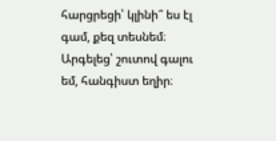հարցրեցի՝ կլինի՞ ես էլ գամ, քեզ տեսնեմ։ Արգելեց՝ շուտով գալու եմ, հանգիստ եղիր։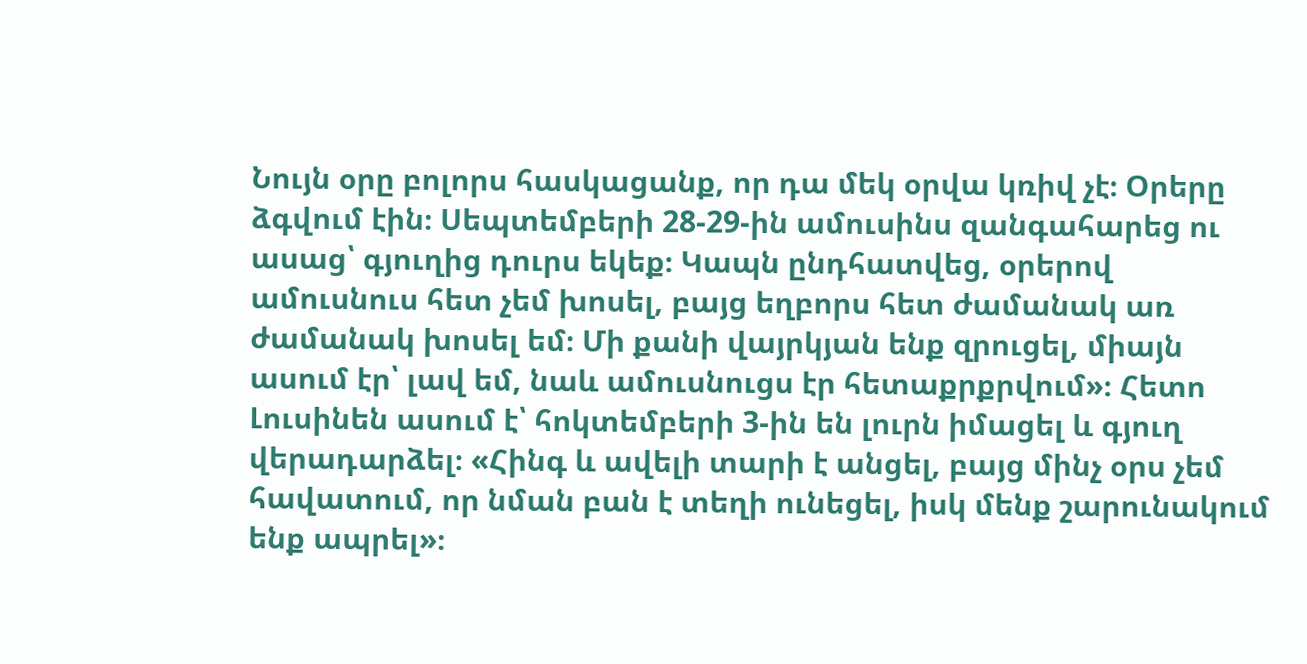Նույն օրը բոլորս հասկացանք, որ դա մեկ օրվա կռիվ չէ։ Օրերը ձգվում էին։ Սեպտեմբերի 28-29-ին ամուսինս զանգահարեց ու ասաց՝ գյուղից դուրս եկեք։ Կապն ընդհատվեց, օրերով ամուսնուս հետ չեմ խոսել, բայց եղբորս հետ ժամանակ առ ժամանակ խոսել եմ։ Մի քանի վայրկյան ենք զրուցել, միայն ասում էր՝ լավ եմ, նաև ամուսնուցս էր հետաքրքրվում»։ Հետո Լուսինեն ասում է՝ հոկտեմբերի 3-ին են լուրն իմացել և գյուղ վերադարձել։ «Հինգ և ավելի տարի է անցել, բայց մինչ օրս չեմ հավատում, որ նման բան է տեղի ունեցել, իսկ մենք շարունակում ենք ապրել»։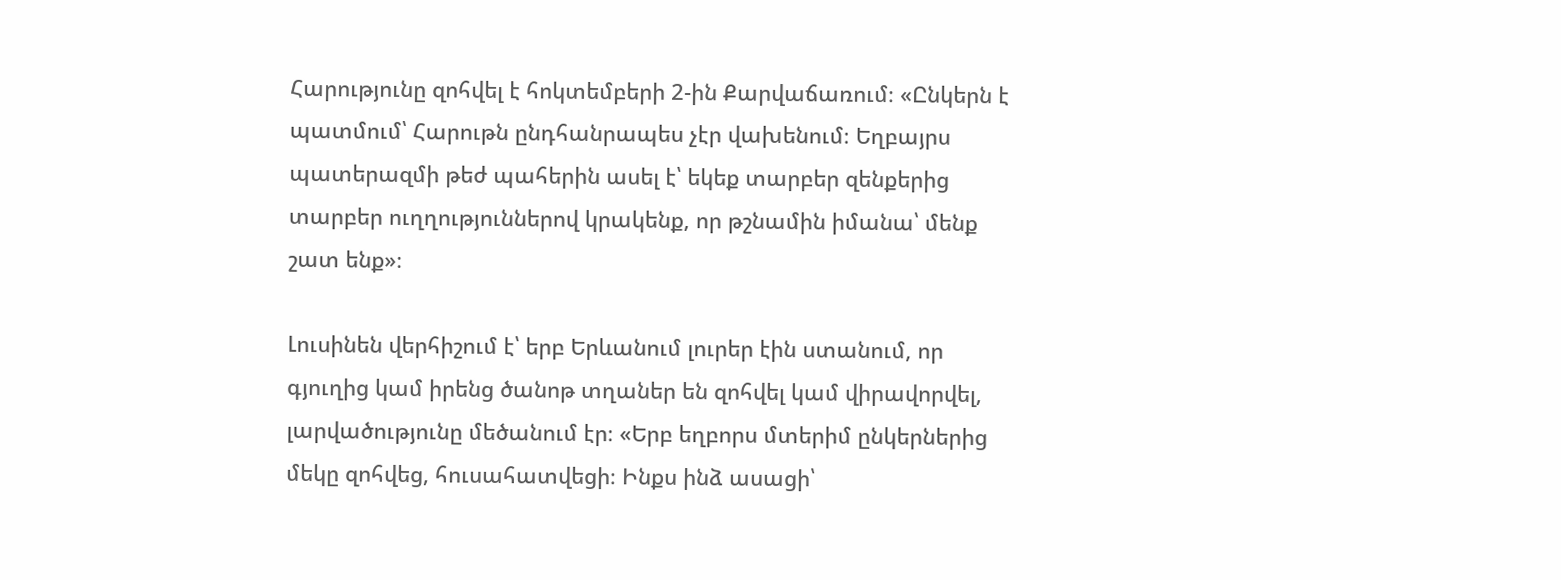Հարությունը զոհվել է հոկտեմբերի 2-ին Քարվաճառում։ «Ընկերն է պատմում՝ Հարութն ընդհանրապես չէր վախենում։ Եղբայրս պատերազմի թեժ պահերին ասել է՝ եկեք տարբեր զենքերից տարբեր ուղղություններով կրակենք, որ թշնամին իմանա՝ մենք շատ ենք»։

Լուսինեն վերհիշում է՝ երբ Երևանում լուրեր էին ստանում, որ գյուղից կամ իրենց ծանոթ տղաներ են զոհվել կամ վիրավորվել, լարվածությունը մեծանում էր։ «Երբ եղբորս մտերիմ ընկերներից մեկը զոհվեց, հուսահատվեցի։ Ինքս ինձ ասացի՝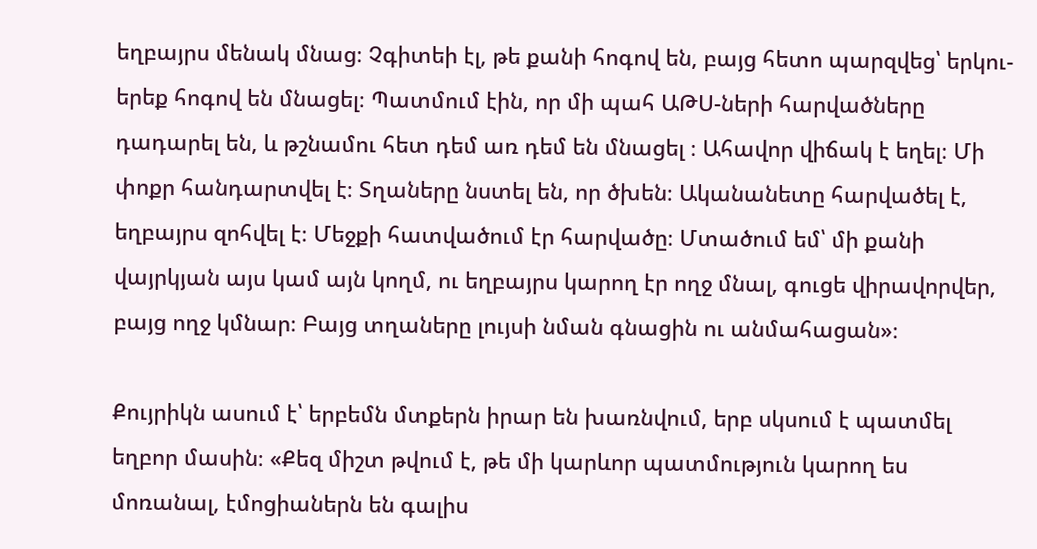եղբայրս մենակ մնաց։ Չգիտեի էլ, թե քանի հոգով են, բայց հետո պարզվեց՝ երկու-երեք հոգով են մնացել։ Պատմում էին, որ մի պահ ԱԹՍ-ների հարվածները դադարել են, և թշնամու հետ դեմ առ դեմ են մնացել ։ Ահավոր վիճակ է եղել։ Մի փոքր հանդարտվել է։ Տղաները նստել են, որ ծխեն։ Ականանետը հարվածել է, եղբայրս զոհվել է։ Մեջքի հատվածում էր հարվածը։ Մտածում եմ՝ մի քանի վայրկյան այս կամ այն կողմ, ու եղբայրս կարող էր ողջ մնալ, գուցե վիրավորվեր, բայց ողջ կմնար։ Բայց տղաները լույսի նման գնացին ու անմահացան»։

Քույրիկն ասում է՝ երբեմն մտքերն իրար են խառնվում, երբ սկսում է պատմել եղբոր մասին։ «Քեզ միշտ թվում է, թե մի կարևոր պատմություն կարող ես մոռանալ, էմոցիաներն են գալիս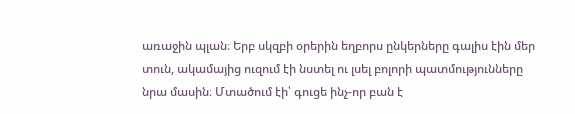առաջին պլան։ Երբ սկզբի օրերին եղբորս ընկերները գալիս էին մեր տուն, ակամայից ուզում էի նստել ու լսել բոլորի պատմությունները նրա մասին։ Մտածում էի՝ գուցե ինչ-որ բան է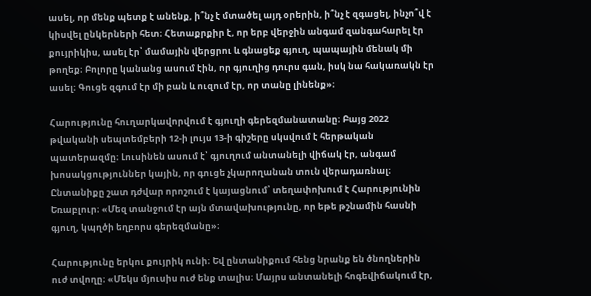ասել, որ մենք պետք է անենք, ի՞նչ է մտածել այդ օրերին, ի՞նչ է զգացել, ինչո՞վ է կիսվել ընկերների հետ։ Հետաքրքիր է, որ երբ վերջին անգամ զանգահարել էր քույրիկիս, ասել էր՝ մամային վերցրու և գնացեք գյուղ, պապային մենակ մի թողեք։ Բոլորը կանանց ասում էին, որ գյուղից դուրս գան, իսկ նա հակառակն էր ասել։ Գուցե զգում էր մի բան և ուզում էր, որ տանը լինենք»։

Հարությունը հուղարկավորվում է գյուղի գերեզմանատանը։ Բայց 2022 թվականի սեպտեմբերի 12-ի լույս 13-ի գիշերը սկսվում է հերթական պատերազմը։ Լուսինեն ասում է՝ գյուղում անտանելի վիճակ էր, անգամ խոսակցություններ կային, որ գուցե չկարողանան տուն վերադառնալ։ Ընտանիքը շատ դժվար որոշում է կայացնում՝ տեղափոխում է Հարությունին Եռաբլուր։ «Մեզ տանջում էր այն մտավախությունը, որ եթե թշնամին հասնի գյուղ, կպղծի եղբորս գերեզմանը»։

Հարությունը երկու քույրիկ ունի։ Եվ ընտանիքում հենց նրանք են ծնողներին ուժ տվողը։ «Մեկս մյուսիս ուժ ենք տալիս։ Մայրս անտանելի հոգեվիճակում էր,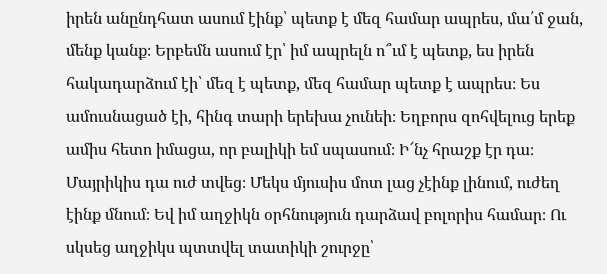իրեն անընդհատ ասում էինք՝ պետք է մեզ համար ապրես, մա՛մ ջան, մենք կանք։ Երբեմն ասում էր՝ իմ ապրելն ո՞ւմ է պետք, ես իրեն հակադարձում էի՝ մեզ է պետք, մեզ համար պետք է ապրես։ Ես ամուսնացած էի, հինգ տարի երեխա չունեի։ Եղբորս զոհվելուց երեք ամիս հետո իմացա, որ բալիկի եմ սպասում։ Ի՜նչ հրաշք էր դա։ Մայրիկիս դա ուժ տվեց։ Մեկս մյուսիս մոտ լաց չէինք լինում, ուժեղ էինք մնում։ Եվ իմ աղջիկն օրհնություն դարձավ բոլորիս համար։ Ու սկսեց աղջիկս պտտվել տատիկի շուրջը՝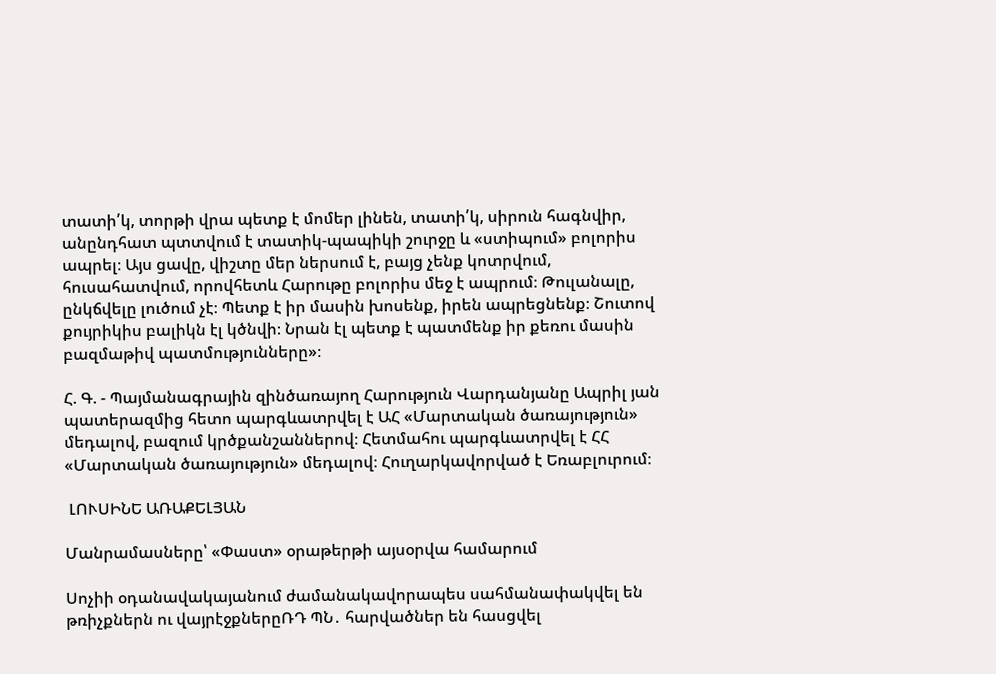տատի՛կ, տորթի վրա պետք է մոմեր լինեն, տատի՛կ, սիրուն հագնվիր, անընդհատ պտտվում է տատիկ-պապիկի շուրջը և «ստիպում» բոլորիս ապրել։ Այս ցավը, վիշտը մեր ներսում է, բայց չենք կոտրվում, հուսահատվում, որովհետև Հարութը բոլորիս մեջ է ապրում։ Թուլանալը, ընկճվելը լուծում չէ։ Պետք է իր մասին խոսենք, իրեն ապրեցնենք։ Շուտով քույրիկիս բալիկն էլ կծնվի։ Նրան էլ պետք է պատմենք իր քեռու մասին բազմաթիվ պատմությունները»։

Հ. Գ. - Պայմանագրային զինծառայող Հարություն Վարդանյանը Ապրիլ յան պատերազմից հետո պարգևատրվել է ԱՀ «Մարտական ծառայություն» մեդալով, բազում կրծքանշաններով։ Հետմահու պարգևատրվել է ՀՀ «Մարտական ծառայություն» մեդալով։ Հուղարկավորված է Եռաբլուրում։

 ԼՈՒՍԻՆԵ ԱՌԱՔԵԼՅԱՆ

Մանրամասները՝ «Փաստ» օրաթերթի այսօրվա համարում

Սոչիի օդանավակայանում ժամանակավորապես սահմանափակվել են թռիչքներն ու վայրէջքներըՌԴ ՊՆ․ հարվածներ են հասցվել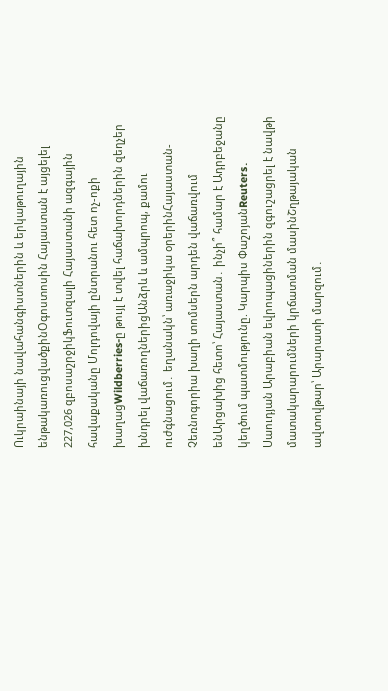Ուկրաինայի նավահանգիստներին և երկաթուղային ենթակառուցվածքինՕգոստոսին Հայաստան է այցելել 227,026 զբոսաշրջիկՖուտզալի Հայաստանի ազգային հավաքականը Մոլդովայի ընտրանու հետ ոչ-ոքի խաղացWildberries-ը թույլ է տվել հաճախորդներին զեղչեր խնդրել վաճառողներիցԱնձրև և ամպրոպ, քամու ուժգնացում․ եղանակն՝ առաջիկա օրերինՀայաստան-Չեռնոգորիա խաղի տոմսերն արդեն վաճառվում ենԱրցախից հետո՝ Հայաստան․ ինչի՞ համար է Ադրբեջանը կեղծում պատմությունը. Կարպիս ՓաշոյանReuters․ Սաուդյան Արաբիան եվրոպացիներին զգուշացրել է նավթի մատակարարումների կրճատման մասինՇղթայական ավտովթար՝ Արարատի մարզում․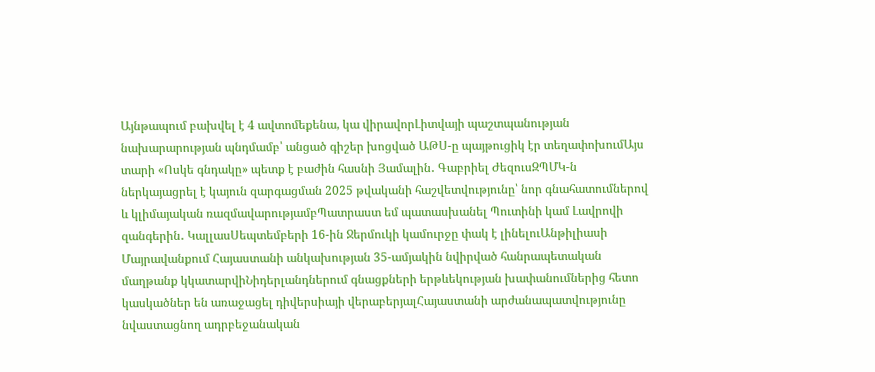Այնթապում բախվել է 4 ավտոմեքենա, կա վիրավորԼիտվայի պաշտպանության նախարարության պնդմամբ՝ անցած գիշեր խոցված ԱԹՍ-ը պայթուցիկ էր տեղափոխումԱյս տարի «Ոսկե գնդակը» պետք է բաժին հասնի Յամալին․ Գաբրիել ԺեզուսԶՊՄԿ-ն ներկայացրել է կայուն զարգացման 2025 թվականի հաշվետվությունը՝ նոր գնահատումներով և կլիմայական ռազմավարությամբՊատրաստ եմ պատասխանել Պուտինի կամ Լավրովի զանգերին․ ԿալլասՍեպտեմբերի 16-ին Ջերմուկի կամուրջը փակ է լինելուԱնթիլիասի Մայրավանքում Հայաստանի անկախության 35-ամյակին նվիրված հանրապետական մաղթանք կկատարվիՆիդերլանդներում գնացքների երթևեկության խափանումներից հետո կասկածներ են առաջացել դիվերսիայի վերաբերյալՀայաստանի արժանապատվությունը նվաստացնող ադրբեջանական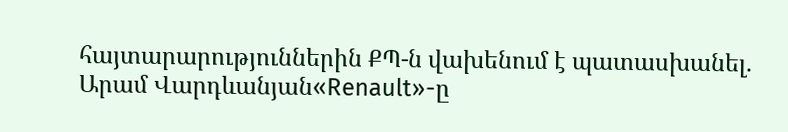հայտարարություններին ՔՊ-ն վախենում է պատասխանել. Արամ Վարդևանյան«Renault»-ը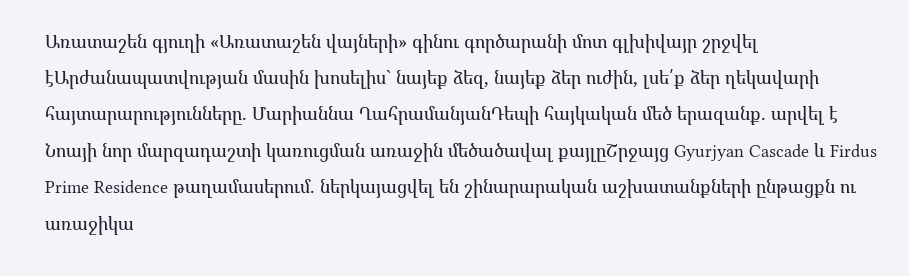Առատաշեն գյուղի «Առատաշեն վայների» գինու գործարանի մոտ գլխիվայր շրջվել էԱրժանապատվության մասին խոսելիս` նայեք ձեզ, նայեք ձեր ուժին, լսե՛ք ձեր ղեկավարի հայտարարությունները. Մարիաննա ՂահրամանյանԴեպի հայկական մեծ երազանք. արվել է Նոայի նոր մարզադաշտի կառուցման առաջին մեծածավալ քայլըՇրջայց Gyurjyan Cascade և Firdus Prime Residence թաղամասերում. ներկայացվել են շինարարական աշխատանքների ընթացքն ու առաջիկա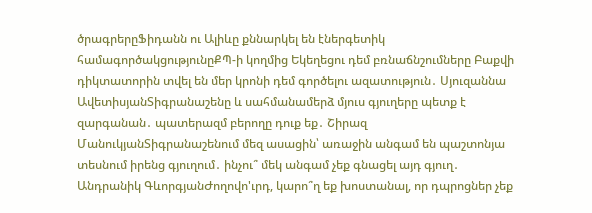ծրագրերըՖիդանն ու Ալիևը քննարկել են էներգետիկ համագործակցությունըՔՊ-ի կողմից Եկեղեցու դեմ բռնաճնշումները Բաքվի դիկտատորին տվել են մեր կրոնի դեմ գործելու ազատություն․ Սյուզաննա ԱվետիսյանՏիգրանաշենը և սահմանամերձ մյուս գյուղերը պետք է զարգանան․ պատերազմ բերողը դուք եք․ Շիրազ ՄանուկյանՏիգրանաշենում մեզ ասացին՝ առաջին անգամ են պաշտոնյա տեսնում իրենց գյուղում․ ինչու՞ մեկ անգամ չեք գնացել այդ գյուղ․ Անդրանիկ ԳևորգյանԺողովո'ւրդ, կարո՞ղ եք խոստանալ, որ դպրոցներ չեք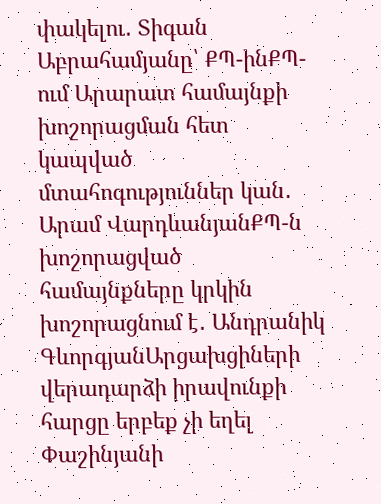փակելու․ Տիգան Աբրահամյանը՝ ՔՊ-ինՔՊ-ում Արարատ համայնքի խոշորացման հետ կապված մտահոգություններ կան․ Արամ ՎարդևանյանՔՊ-ն խոշորացված համայնքները կրկին խոշորացնում է․ Անդրանիկ ԳևորգյանԱրցախցիների վերադարձի իրավունքի հարցը երբեք չի եղել Փաշինյանի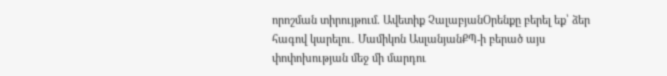որոշման տիրույթում. Ավետիք ՉալաբյանՕրենքը բերել եք՝ ձեր հագով կարելու․ Մամիկոն ԱսլանյանՔՊ-ի բերած այս փոփոխության մեջ մի մարդու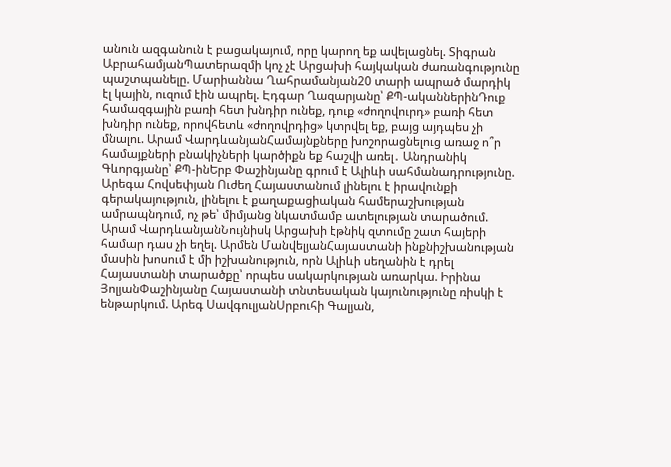անուն ազգանուն է բացակայում, որը կարող եք ավելացնել. Տիգրան ԱբրահամյանՊատերազմի կոչ չէ Արցախի հայկական ժառանգությունը պաշտպանելը. Մարիաննա Ղահրամանյան20 տարի ապրած մարդիկ էլ կային, ուզում էին ապրել. Էդգար Ղազարյանը՝ ՔՊ-ականներինԴուք համազգային բառի հետ խնդիր ունեք, դուք «ժողովուրդ» բառի հետ խնդիր ունեք, որովհետև «ժողովրդից» կտրվել եք, բայց այդպես չի մնալու. Արամ ՎարդևանյանՀամայնքները խոշորացնելուց առաջ ո՞ր համայքների բնակիչների կարծիքն եք հաշվի առել․ Անդրանիկ Գևորգյանը՝ ՔՊ-ինԵրբ Փաշինյանը գրում է Ալիևի սահմանադրությունը. Արեգա Հովսեփյան Ուժեղ Հայաստանում լինելու է իրավունքի գերակայություն, լինելու է քաղաքացիական համերաշխության ամրապնդում, ոչ թե՝ միմյանց նկատմամբ ատելության տարածում. Արամ ՎարդևանյանՆույնիսկ Արցախի էթնիկ զտումը շատ հայերի համար դաս չի եղել. Արմեն ՄանվելյանՀայաստանի ինքնիշխանության մասին խոսում է մի իշխանություն, որն Ալիևի սեղանին է դրել Հայաստանի տարածքը՝ որպես սակարկության առարկա. Իրինա ՅոլյանՓաշինյանը Հայաստանի տնտեսական կայունությունը ռիսկի է ենթարկում. Արեգ ՍավգուլյանՍրբուհի Գալյան,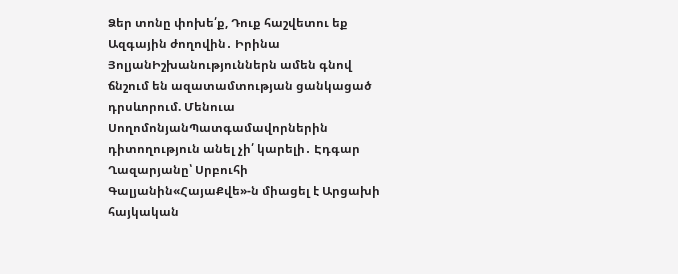Ձեր տոնը փոխե՛ք, Դուք հաշվետու եք Ազգային ժողովին․ Իրինա ՅոլյանԻշխանություններն ամեն գնով ճնշում են ազատամտության ցանկացած դրսևորում. Մենուա ՍողոմոնյանՊատգամավորներին դիտողություն անել չի՛ կարելի․ Էդգար Ղազարյանը՝ Սրբուհի Գալյանին«ՀայաՔվե»-ն միացել է Արցախի հայկական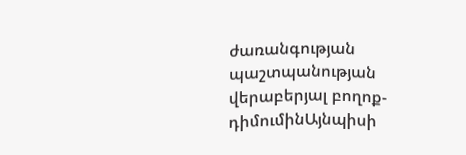ժառանգության պաշտպանության վերաբերյալ բողոք-դիմումինԱյնպիսի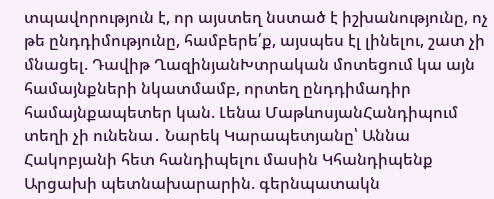տպավորություն է, որ այստեղ նստած է իշխանությունը, ոչ թե ընդդիմությունը, համբերե՛ք, այսպես էլ լինելու, շատ չի մնացել. Դավիթ ՂազինյանԽտրական մոտեցում կա այն համայնքների նկատմամբ, որտեղ ընդդիմադիր համայնքապետեր կան. Լենա ՄաթևոսյանՀանդիպում տեղի չի ունենա․ Նարեկ Կարապետյանը՝ Աննա Հակոբյանի հետ հանդիպելու մասին Կհանդիպենք Արցախի պետնախարարին. գերնպատակն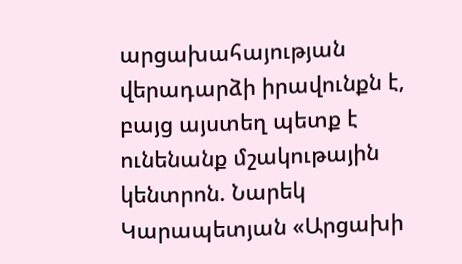արցախահայության վերադարձի իրավունքն է, բայց այստեղ պետք է ունենանք մշակութային կենտրոն. Նարեկ Կարապետյան «Արցախի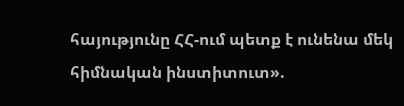հայությունը ՀՀ-ում պետք է ունենա մեկ հիմնական ինստիտուտ».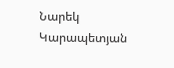Նարեկ Կարապետյան